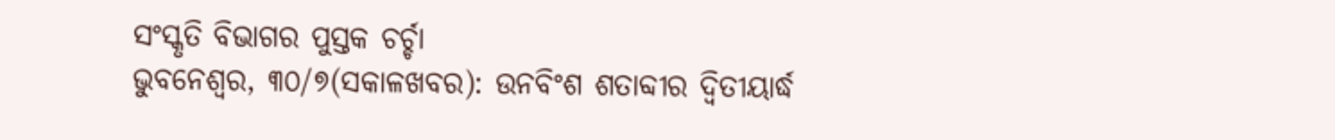ସଂସ୍କୃତି ବିଭାଗର ପୁସ୍ତକ ଚର୍ଚ୍ଚା
ଭୁବନେଶ୍ୱର, ୩୦/୭(ସକାଳଖବର): ଉନବିଂଶ ଶତାବ୍ଦୀର ଦ୍ୱିତୀୟାର୍ଦ୍ଧ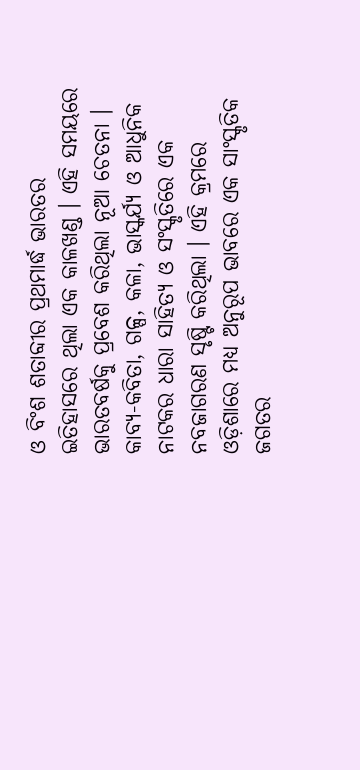ଓ ବିଂଶ ଶତାବ୍ଦୀର ପ୍ରଥମାର୍ଦ୍ଧ ଭାରତର ଇତିହାସରେ ଥିଲା ଏକ କାଳଖଣ୍ଡ । ଏହି ସମୟରେ ଭାରତବର୍ଷକୁ ପ୍ରବେଶ କରିଥିଲା ନୂଆ ଚେତନା । କାବ୍ୟ-କବିତା, ଗଳ୍ପ, କଳା, ଭାସ୍କର୍ଯ୍ୟ ଓ ଆଧୁନିକ ନାଟକର ଧାରା ସାହିତ୍ୟ ଓ ସଂସ୍କୃତିରେ ଏକ ନବଜାଗରଣ ସୃଷ୍ଟି କରିଥିଲା । ଏହି କ୍ରମରେ ଓଡ଼ିଶାରେ ମଧ୍ୟ ଅନୁରୂପ ଭାବରେ ଏକ ସାଂସ୍କୃତିକ ଜଗତର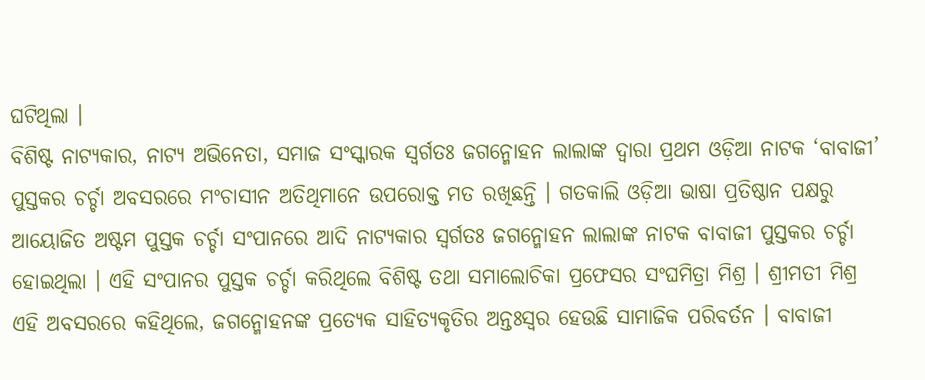ଘଟିଥିଲା ।
ବିଶିଷ୍ଟ ନାଟ୍ୟକାର, ନାଟ୍ୟ ଅଭିନେତା, ସମାଜ ସଂସ୍କାରକ ସ୍ୱର୍ଗତଃ ଜଗନ୍ମୋହନ ଲାଲାଙ୍କ ଦ୍ୱାରା ପ୍ରଥମ ଓଡ଼ିଆ ନାଟକ ‘ବାବାଜୀ’ ପୁସ୍ତକର ଚର୍ଚ୍ଚା ଅବସରରେ ମଂଚାସୀନ ଅତିଥିମାନେ ଉପରୋକ୍ତ ମତ ରଖିଛନ୍ତି । ଗତକାଲି ଓଡ଼ିଆ ଭାଷା ପ୍ରତିଷ୍ଠାନ ପକ୍ଷରୁ ଆୟୋଜିତ ଅଷ୍ଟମ ପୁସ୍ତକ ଚର୍ଚ୍ଚା ସଂପାନରେ ଆଦି ନାଟ୍ୟକାର ସ୍ୱର୍ଗତଃ ଜଗନ୍ମୋହନ ଲାଲାଙ୍କ ନାଟକ ବାବାଜୀ ପୁସ୍ତକର ଚର୍ଚ୍ଚା ହୋଇଥିଲା । ଏହି ସଂପାନର ପୁସ୍ତକ ଚର୍ଚ୍ଚା କରିଥିଲେ ବିଶିଷ୍ଟ ତଥା ସମାଲୋଚିକା ପ୍ରଫେସର ସଂଘମିତ୍ରା ମିଶ୍ର । ଶ୍ରୀମତୀ ମିଶ୍ର ଏହି ଅବସରରେ କହିଥିଲେ, ଜଗନ୍ମୋହନଙ୍କ ପ୍ରତ୍ୟେକ ସାହିତ୍ୟକୃତିର ଅନ୍ତଃସ୍ୱର ହେଉଛି ସାମାଜିକ ପରିବର୍ତନ । ବାବାଜୀ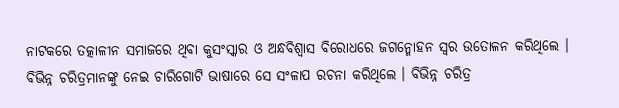ନାଟକରେ ତତ୍କାଳୀନ ସମାଜରେ ଥିବା କୁସଂସ୍କାର ଓ ଅନ୍ଧବିଶ୍ୱାସ ବିରୋଧରେ ଜଗନ୍ମୋହନ ସ୍ୱର ଉତୋଳନ କରିଥିଲେ । ବିଭିନ୍ନ ଚରିତ୍ରମାନଙ୍କୁ ନେଇ ଚାରିଗୋଟି ଭାଷାରେ ସେ ସଂଳାପ ରଚନା କରିଥିଲେ । ବିଭିନ୍ନ ଚରିତ୍ର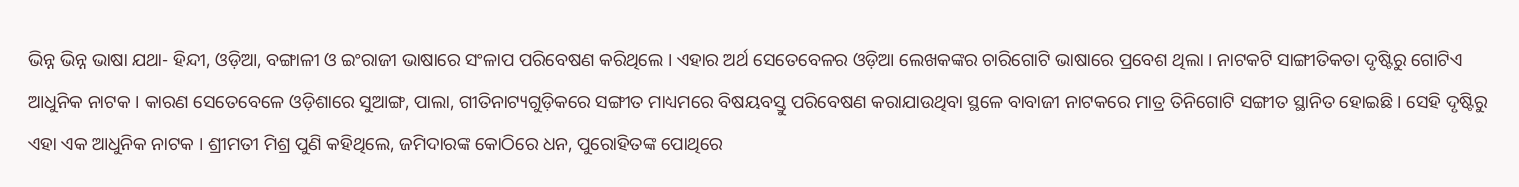ଭିନ୍ନ ଭିନ୍ନ ଭାଷା ଯଥା- ହିନ୍ଦୀ, ଓଡ଼ିଆ, ବଙ୍ଗାଳୀ ଓ ଇଂରାଜୀ ଭାଷାରେ ସଂଳାପ ପରିବେଷଣ କରିଥିଲେ । ଏହାର ଅର୍ଥ ସେତେବେଳର ଓଡ଼ିଆ ଲେଖକଙ୍କର ଚାରିଗୋଟି ଭାଷାରେ ପ୍ରବେଶ ଥିଲା । ନାଟକଟି ସାଙ୍ଗୀତିକତା ଦୃଷ୍ଟିରୁ ଗୋଟିଏ ଆଧୁନିକ ନାଟକ । କାରଣ ସେତେବେଳେ ଓଡ଼ିଶାରେ ସୁଆଙ୍ଗ, ପାଲା, ଗୀତିନାଟ୍ୟଗୁଡ଼ିକରେ ସଙ୍ଗୀତ ମାଧ୍ୟମରେ ବିଷୟବସ୍ତୁ ପରିବେଷଣ କରାଯାଉଥିବା ସ୍ଥଳେ ବାବାଜୀ ନାଟକରେ ମାତ୍ର ତିନିଗୋଟି ସଙ୍ଗୀତ ସ୍ଥାନିତ ହୋଇଛି । ସେହି ଦୃଷ୍ଟିରୁ ଏହା ଏକ ଆଧୁନିକ ନାଟକ । ଶ୍ରୀମତୀ ମିଶ୍ର ପୁଣି କହିଥିଲେ, ଜମିଦାରଙ୍କ କୋଠିରେ ଧନ, ପୁରୋହିତଙ୍କ ପୋଥିରେ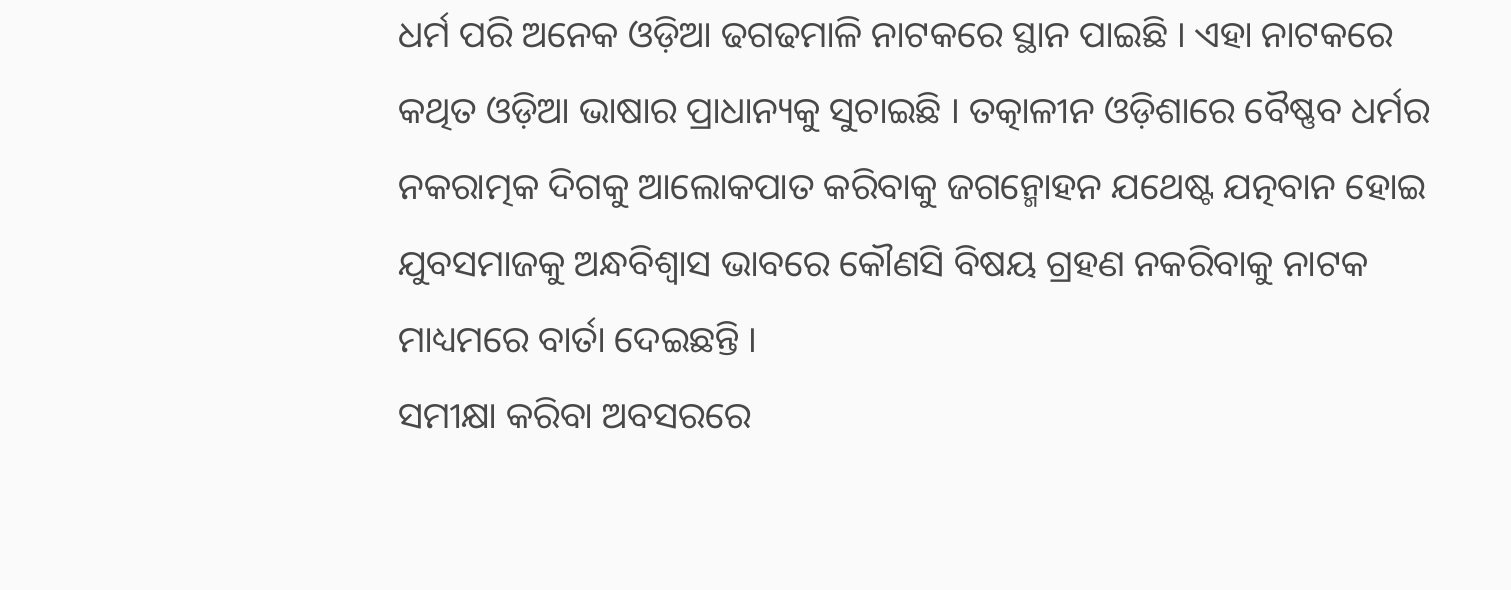ଧର୍ମ ପରି ଅନେକ ଓଡ଼ିଆ ଢଗଢମାଳି ନାଟକରେ ସ୍ଥାନ ପାଇଛି । ଏହା ନାଟକରେ କଥିତ ଓଡ଼ିଆ ଭାଷାର ପ୍ରାଧାନ୍ୟକୁ ସୁଚାଇଛି । ତତ୍କାଳୀନ ଓଡ଼ିଶାରେ ବୈଷ୍ଣବ ଧର୍ମର ନକରାତ୍ମକ ଦିଗକୁ ଆଲୋକପାତ କରିବାକୁ ଜଗନ୍ମୋହନ ଯଥେଷ୍ଟ ଯତ୍ନବାନ ହୋଇ ଯୁବସମାଜକୁ ଅନ୍ଧବିଶ୍ୱାସ ଭାବରେ କୌଣସି ବିଷୟ ଗ୍ରହଣ ନକରିବାକୁ ନାଟକ ମାଧ୍ୟମରେ ବାର୍ତା ଦେଇଛନ୍ତି ।
ସମୀକ୍ଷା କରିବା ଅବସରରେ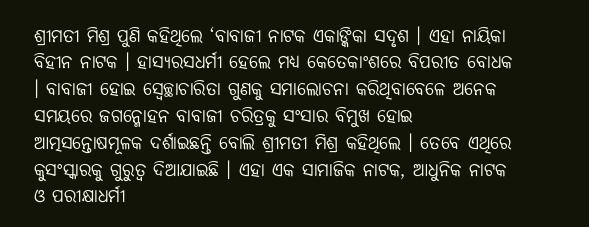ଶ୍ରୀମତୀ ମିଶ୍ର ପୁଣି କହିଥିଲେ ‘ବାବାଜୀ ନାଟକ ଏକାଙ୍କିକା ସଦୃଶ । ଏହା ନାୟିକା ବିହୀନ ନାଟକ । ହାସ୍ୟରସଧର୍ମୀ ହେଲେ ମଧ୍ୟ କେତେକାଂଶରେ ବିପରୀତ ବୋଧକ । ବାବାଜୀ ହୋଇ ସ୍ୱେଚ୍ଛାଚାରିତା ଗୁଣକୁ ସମାଲୋଚନା କରିଥିବାବେଳେ ଅନେକ ସମୟରେ ଜଗନ୍ମୋହନ ବାବାଜୀ ଚରିତ୍ରକୁ ସଂସାର ବିମୁଖ ହୋଇ ଆତ୍ମସନ୍ତୋଷମୂଳକ ଦର୍ଶାଇଛନ୍ତି ବୋଲି ଶ୍ରୀମତୀ ମିଶ୍ର କହିଥିଲେ । ତେବେ ଏଥିରେ କୁସଂସ୍କାରକୁ ଗୁରୁତ୍ୱ ଦିଆଯାଇଛି । ଏହା ଏକ ସାମାଜିକ ନାଟକ, ଆଧୁନିକ ନାଟକ ଓ ପରୀକ୍ଷାଧର୍ମୀ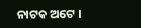ନାଟକ ଅଟେ ।